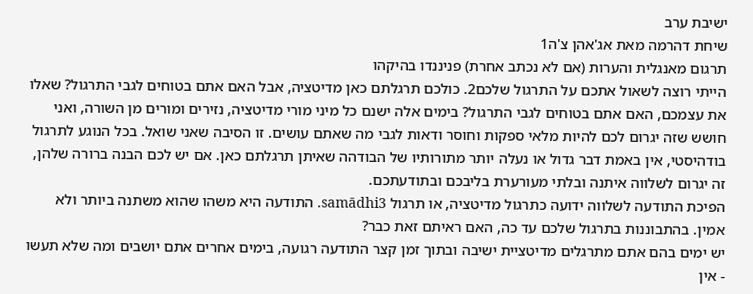ישיבת ערב
שיחת דהרמה מאת אג'אהן צ'ה1
תרגום מאנגלית והערות (אם לא נכתב אחרת) פניננדו בהיקהו
הייתי רוצה לשאול אתכם על התרגול שלכם2. כולכם תרגלתם כאן מדיטציה, אבל האם אתם בטוחים לגבי התרגול? שאלו את עצמכם, האם אתם בטוחים לגבי התרגול? בימים אלה ישנם כל מיני מורי מדיטציה, נזירים ומורים מן השורה, ואני חושש שזה יגרום לכם להיות מלאי ספקות וחוסר ודאות לגבי מה שאתם עושים. זו הסיבה שאני שואל. בכל הנוגע לתרגול בודהיסטי, אין באמת דבר גדול או נעלה יותר מתורותיו של הבודהה שאיתן תרגלתם כאן. אם יש לכם הבנה ברורה שלהן, זה יגרום לשלווה איתנה ובלתי מעורערת בליבכם ובתודעתכם.
הפיכת התודעה לשלווה ידועה כתרגול מדיטציה, או תרגול samādhi3. התודעה היא משהו שהוא משתנה ביותר ולא אמין. בהתבוננות בתרגול שלכם עד כה, האם ראיתם זאת כבר?
יש ימים בהם אתם מתרגלים מדיטציית ישיבה ובתוך זמן קצר התודעה רגועה, בימים אחרים אתם יושבים ומה שלא תעשו - אין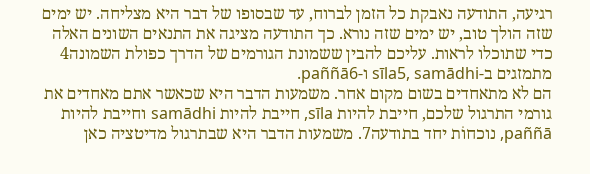רגיעה, התודעה נאבקת כל הזמן לברוח, עד שבסופו של דבר היא מצליחה. יש ימים שזה הולך טוב, יש ימים שזה נורא. כך התודעה מציגה את התנאים השונים האלה כדי שתוכלו לראות. עליכם להבין ששמונת הגורמים של הדרך כפולת השמונה4 מתמזגים ב-sīla5, samādhi ו-paññā6.
הם לא מתאחדים בשום מקום אחר. משמעות הדבר היא שכאשר אתם מאחדים את גורמי התרגול שלכם, חייבת להיות sīla, חייבת להיות samādhi וחייבת להיות paññā, נוכחוֹת יחד בתודעה7. משמעות הדבר היא שבתרגול מדיטציה כאן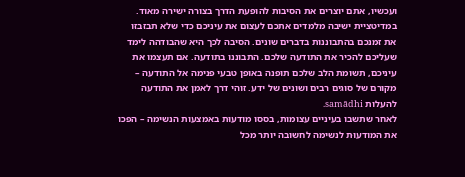ועכשיו, אתם יוצרים את הסיבות להופעת הדרך בצורה ישירה מאוד.
במדיטציית ישיבה מלמדים אתכם לעצום את עיניכם כדי שלא תבזבזו את זמנכם בהתבוננות בדברים שונים. הסיבה לכך היא שהבודהה לימד שעליכם להכיר את התודעה שלכם. התבוננו בתודעה. אם תעצמו את עיניכם, תשומת הלב שלכם תופנה באופן טבעי פנימה אל התודעה – מקורם של סוגים רבים ושונים של ידע. זוהי דרך לאמן את התודעה להעלות samādhi.
לאחר שתשבו בעיניים עצומות, בססו מודעוּת באמצעות הנשימה – הפכו את המודעוּת לנשימה לחשובה יותר מכל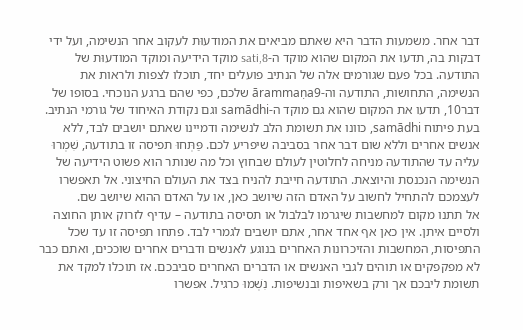דבר אחר. משמעות הדבר היא שאתם מביאים את המודעוּת לעקוב אחר הנשימה, ועל ידי דבקות בה, תדעו את המקום שהוא מוקד ה-sati,8 מוקד הידיעה ומוקד המודעוּת של התודעה. בכל פעם שגורמים אלה של הנתיב פועלים יחד, תוכלו לצפות ולראות את הנשימה, התחושות, התודעה וה-ārammaṇa9 שלכם, כפי שהם ברגע הנוכחי. בסופו של דבר10, תדעו את המקום שהוא גם מוקד ה-samādhi וגם נקודת האיחוד של גורמי הנתיב. בעת פיתוח samādhi, כוונו את תשומת הלב לנשימה ודמיינו שאתם יושבים לבד, ללא אנשים אחרים וללא שום דבר אחר בסביבה שיפריע לכם. פַּתְּחוּ תפיסה זו בתודעה, שִׁמְרוּ עליה עד שהתודעה מניחה לחלוטין לעולם שבחוץ וכל מה שנותר הוא פשוט הידיעה של הנשימה הנכנסת והיוצאת. התודעה חייבת להניח בצד את העולם החיצוני. אל תאפשרו לעצמכם להתחיל לחשוב על האדם הזה שיושב כאן, או על האדם ההוא שיושב שם.
אל תתנו מקום למחשבות שיגרמו לבלבול או תסיסה בתודעה – עדיף לזרוק אותן החוצה ולסיים איתן. אין כאן אף אחד אחר, אתם יושבים לגמרי לבד. פתחו תפיסה זו עד שכל התפיסות, המחשבות והזיכרונות האחרים בנוגע לאנשים ודברים אחרים שוככים, ואתם כבר לא מפקפקים או תוהים לגבי האנשים או הדברים האחרים סביבכם. אז תוכלו למקד את תשומת ליבכם אך ורק בשאיפות ובנשיפות. נִשְׁמוּ כרגיל. אפשרו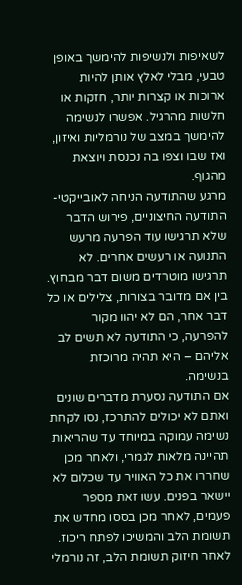לשאיפות ולנשיפות להימשך באופן טבעי, מבלי לאלץ אותן להיות ארוכות או קצרות יותר, חזקות או חלשות מהרגיל. אפשרו לנשימה להימשך במצב של נורמליות ואיזון, ואז שבו וצפו בה נכנסת ויוצאת מהגוף.
מרגע שהתודעה הניחה לאובייקטי-התודעה החיצוניים, פירוש הדבר שלא תרגישו עוד הפרעה מרעש התנועה או רעשים אחרים. לא תרגישו מוטרדים משום דבר מבחוץ. בין אם מדובר בצורות, צלילים או כל דבר אחר, הם לא יהוו מקור להפרעה, כי התודעה לא תשים לב אליהם – היא תהיה מרוכזת בנשימה.
אם התודעה נסערת מדברים שונים ואתם לא יכולים להתרכז, נסו לקחת נשימה עמוקה במיוחד עד שהריאות תהיינה מלאות לגמרי, ולאחר מכן שחררו את כל האוויר עד שכלום לא יישאר בפנים. עשו זאת מספר פעמים, לאחר מכן בססו מחדש את תשומת הלב והמשיכו לפתח ריכוז. לאחר חיזוק תשומת הלב, זה נורמלי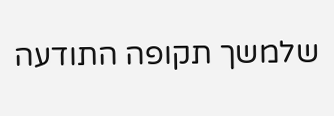שלמשך תקופה התודעה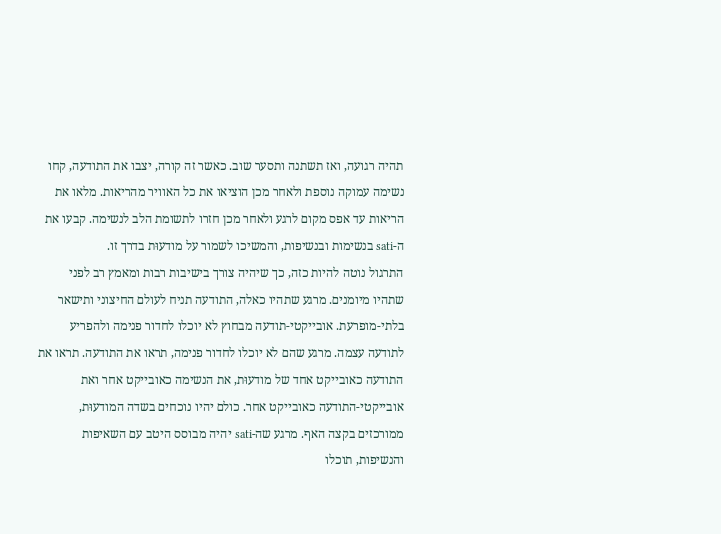תהיה רגועה, ואז תשתנה ותסער שוב. כאשר זה קורה, יצבו את התודעה, קחו נשימה עמוקה נוספת ולאחר מכן הוציאו את כל האוויר מהריאות. מלאו את הריאות עד אפס מקום לרגע ולאחר מכן חזרו לתשומת הלב לנשימה. קבעו את ה-sati בנשימות ובנשיפות, והמשיכו לשמור על מודעוּת בדרך זו.
התרגול נוטה להיות כזה, כך שיהיה צורך בישיבות רבות ומאמץ רב לפני שתהיו מיומנים. מרגע שתהיו כאלה, התודעה תניח לעולם החיצוני ותישאר בלתי-מופרעת. אובייקטי-תודעה מבחוץ לא יוכלו לחדור פנימה ולהפריע לתודעה עצמה. מרגע שהם לא יוכלו לחדור פנימה, תראו את התודעה. תראו את התודעה כאובייקט אחד של מודעוּת, את הנשימה כאובייקט אחר ואת אובייקטי-התודעה כאובייקט אחר. כולם יהיו נוכחים בשדה המודעוּת, ממורכזים בקצה האף. מרגע שה-sati יהיה מבוסס היטב עם השאיפות והנשיפות, תוכלו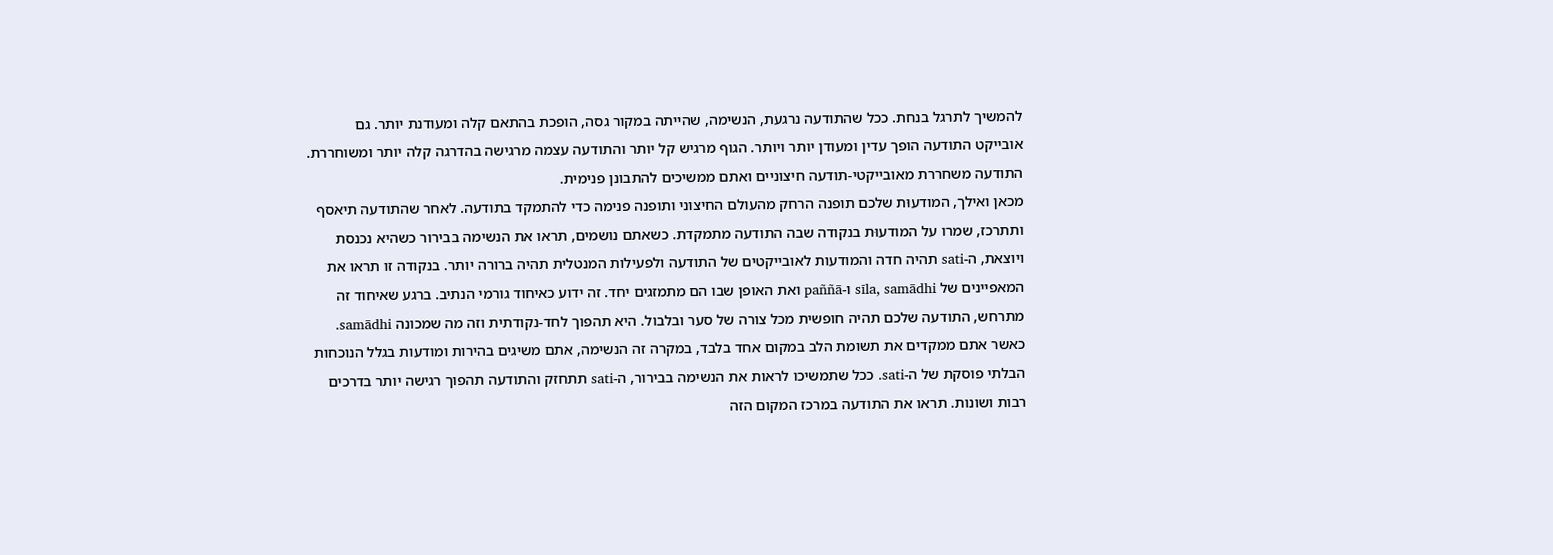להמשיך לתרגל בנחת. ככל שהתודעה נרגעת, הנשימה, שהייתה במקור גסה, הופכת בהתאם קלה ומעודנת יותר. גם אובייקט התודעה הופך עדין ומעודן יותר ויותר. הגוף מרגיש קל יותר והתודעה עצמה מרגישה בהדרגה קלה יותר ומשוחררת. התודעה משחררת מאובייקטי-תודעה חיצוניים ואתם ממשיכים להתבונן פנימית.
מכאן ואילך, המודעוּת שלכם תופנה הרחק מהעולם החיצוני ותופנה פנימה כדי להתמקד בתודעה. לאחר שהתודעה תיאסף ותתרכז, שמרו על המודעוּת בנקודה שבה התודעה מתמקדת. כשאתם נושמים, תראו את הנשימה בבירור כשהיא נכנסת ויוצאת, ה-sati תהיה חדה והמודעות לאובייקטים של התודעה ולפעילות המנטלית תהיה ברורה יותר. בנקודה זו תראו את המאפיינים של sīla, samādhi ו-paññā ואת האופן שבו הם מתמזגים יחד. זה ידוע כאיחוד גורמי הנתיב. ברגע שאיחוד זה מתרחש, התודעה שלכם תהיה חופשית מכל צורה של סער ובלבול. היא תהפוך לחד-נקודתית וזה מה שמכונה samādhi.
כאשר אתם ממקדים את תשומת הלב במקום אחד בלבד, במקרה זה הנשימה, אתם משיגים בהירות ומודעות בגלל הנוכחות הבלתי פוסקת של ה-sati. ככל שתמשיכו לראות את הנשימה בבירור, ה-sati תתחזק והתודעה תהפוך רגישה יותר בדרכים רבות ושונות. תראו את התודעה במרכז המקום הזה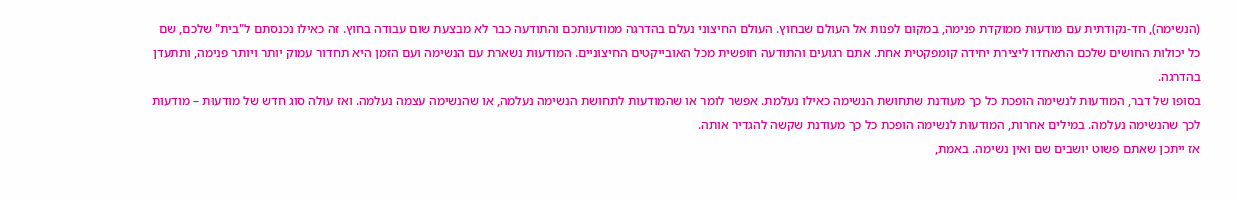(הנשימה), חד-נקודתית עם מודעוּת ממוקדת פנימה, במקום לפנות אל העולם שבחוץ. העולם החיצוני נעלם בהדרגה ממודעותכם והתודעה כבר לא מבצעת שום עבודה בחוץ. זה כאילו נכנסתם ל"בית" שלכם, שם כל יכולות החושים שלכם התאחדו ליצירת יחידה קומפקטית אחת. אתם רגועים והתודעה חופשית מכל האובייקטים החיצוניים. המודעוּת נשארת עם הנשימה ועם הזמן היא תחדור עמוק יותר ויותר פנימה, ותתעדן בהדרגה.
בסופו של דבר, המודעוּת לנשימה הופכת כל כך מעודנת שתחושת הנשימה כאילו נעלמת. אפשר לומר או שהמודעות לתחושת הנשימה נעלמה, או שהנשימה עצמה נעלמה. ואז עולה סוג חדש של מודעוּת – מודעוּת לכך שהנשימה נעלמה. במילים אחרות, המודעוּת לנשימה הופכת כל כך מעודנת שקשה להגדיר אותה.
אז ייתכן שאתם פשוט יושבים שם ואין נשימה. באמת,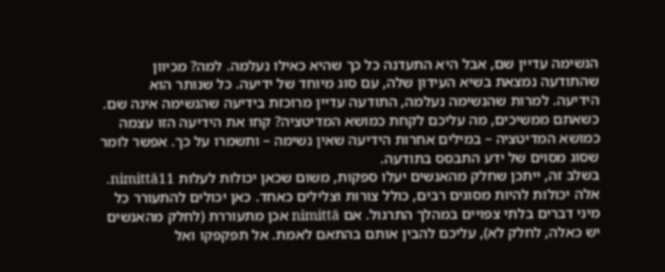הנשימה עדיין שם, אבל היא התעדנה כל כך שהיא כאילו נעלמה. למה? מכיוון שהתודעה נמצאת בשיא העידון שלה, עם סוג מיוחד של ידיעה. כל שנותר הוא הידיעה. למרות שהנשימה נעלמה, התודעה עדיין מרוכזת בידיעה שהנשימה אינה שם. כשאתם ממשיכים, מה עליכם לקחת כמושא המדיטציה? קחו את הידיעה הזו עצמה כמושא המדיטציה – במילים אחרות הידיעה שאין נשימה – ותשמרו על כך. אפשר לומר שסוג מסוים של ידע התבסס בתודעה.
בשלב זה, ייתכן שחלק מהאנשים יעלו ספקות, משום שכאן יכולות לעלות nimittā11. אלה יכולות להיות מסוגים רבים, כולל צורות וצלילים כאחד. כאן יכולים להתעורר כל מיני דברים בלתי צפויים במהלך התרגול. אם nimittā אכן מתעוררת (לחלק מהאנשים יש כאלה, לחלק לא), עליכם להבין אותם בהתאם לאמת. אל תפקפקו ואל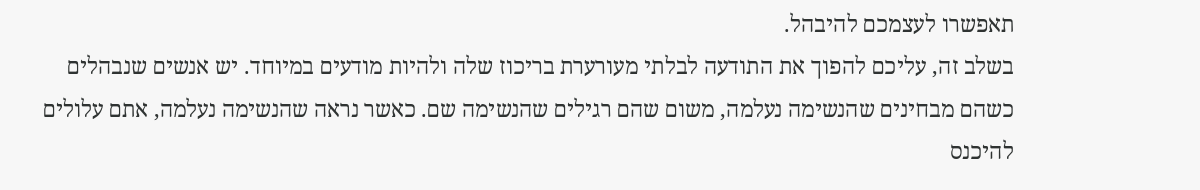תאפשרו לעצמכם להיבהל.
בשלב זה, עליכם להפוך את התודעה לבלתי מעורערת בריכוז שלה ולהיות מודעים במיוחד. יש אנשים שנבהלים כשהם מבחינים שהנשימה נעלמה, משום שהם רגילים שהנשימה שם. כאשר נראה שהנשימה נעלמה, אתם עלולים להיכנס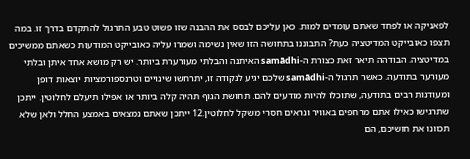לפאניקה או לפחד שאתם עומדים למות. כאן עליכם לבסס את ההבנה שזו פשוט טבע התרגול להתקדם בדרך זו. במה תצפו כאובייקט המדיטציה כעת? התבוננו בתחושה הזו שאין נשימה ושמרו עליה כאובייקט המודעוּת כשאתם ממשיכים במדיטציה. הבודהה תיאר זאת כצורת ה-samādhi האיתנה והבלתי מעורערת ביותר. יש רק מושא אחד איתן ובלתי מעורער בתודעה. כאשר תרגול ה-samādhi שלכם יגיע לנקודה זו, יתרחשו שינויים וטרנספורמציות יוצאות דופן ומעודנות רבים בתודעה, שתוכלו להיות מודעים להם. תחושת הגוף תהיה קלה ביותר או אפילו תיעלם לחלוטין. ייתכן שתרגישו כאילו אתם מרחפים באוויר ונראים חסרי משקל לחלוטין.12 ייתכן שאתם נמצאים באמצע החלל ולאן שלא תכוונו את חושיכם, הם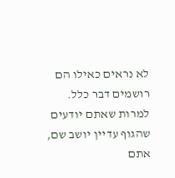לא נראים כאילו הם רושמים דבר כלל. למרות שאתם יודעים שהגוף עדיין יושב שם, אתם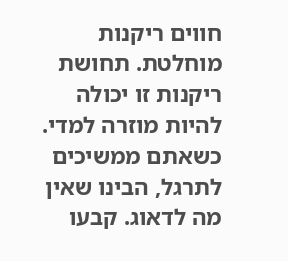חווים ריקנות מוחלטת. תחושת ריקנות זו יכולה להיות מוזרה למדי.
כשאתם ממשיכים לתרגל, הבינו שאין מה לדאוג. קבעו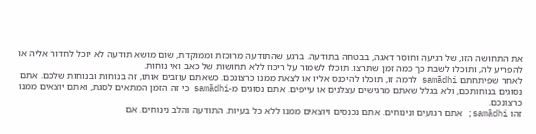את התחושה הזו, של רגיעה וחוסר דאגה, בבטחה בתודעה. ברגע שהתודעה מרוכזת וממוקדת, שום מושא תודעה לא יוכל לחדור אליה או להפריע לה, ותוכלו לשבת כך כמה זמן שתרצו. תוכלו לשמור על ריכוז ללא תחושות של כאב ואי נוחות.
לאחר שפיתחתם samādhi לרמה זו, תוכלו להיכנס אליו או לצאת ממנו כרצונכם. כשאתם עוזבים אותו, זה בנוחות ובנוחות שלכם. אתם נסוגים בנוחותכם, ולא בגלל שאתם מרגישים עצלנים או עייפים. אתם נסוגים מ-samādhi כי זה הזמן המתאים לסגת, ואתם יוצאים ממנו כרצונכם.
זהו samādhi; אתם רגועים ונינוחים. אתם נכנסים ויוצאים ממנו ללא כל בעיות. התודעה והלב נינוחים. אם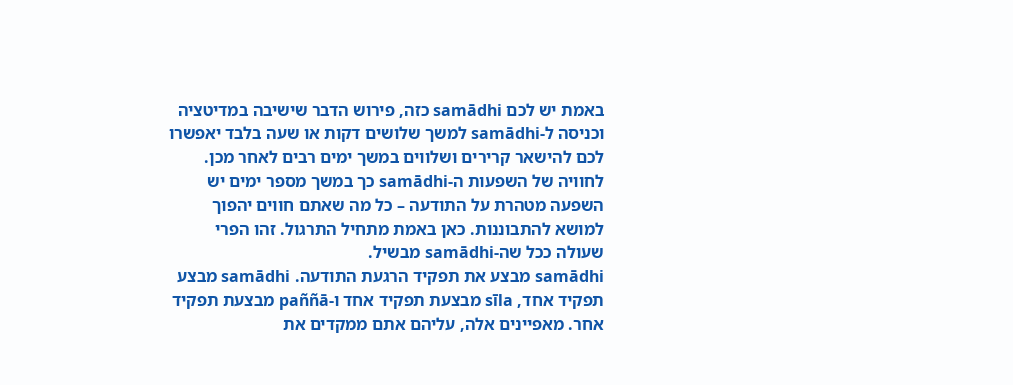באמת יש לכם samādhi כזה, פירוש הדבר שישיבה במדיטציה וכניסה ל-samādhi למשך שלושים דקות או שעה בלבד יאפשרו לכם להישאר קרירים ושלווים במשך ימים רבים לאחר מכן. לחוויה של השפעות ה-samādhi כך במשך מספר ימים יש השפעה מטהרת על התודעה – כל מה שאתם חווים יהפוך למושא להתבוננות. כאן באמת מתחיל התרגול. זהו הפרי שעולה ככל שה-samādhi מבשיל.
samādhi מבצע את תפקיד הרגעת התודעה. samādhi מבצע תפקיד אחד, sīla מבצעת תפקיד אחד ו-paññā מבצעת תפקיד אחר. מאפיינים אלה, עליהם אתם ממקדים את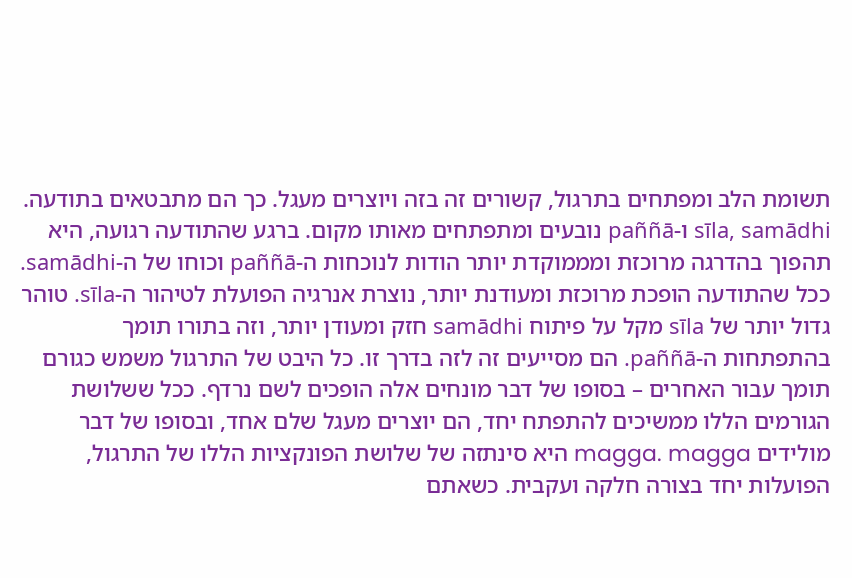תשומת הלב ומפתחים בתרגול, קשורים זה בזה ויוצרים מעגל. כך הם מתבטאים בתודעה. sīla, samādhi ו-paññā נובעים ומתפתחים מאותו מקום. ברגע שהתודעה רגועה, היא תהפוך בהדרגה מרוכזת ומממוקדת יותר הודות לנוכחות ה-paññā וכוחו של ה-samādhi.
ככל שהתודעה הופכת מרוכזת ומעודנת יותר, נוצרת אנרגיה הפועלת לטיהור ה-sīla. טוהר גדול יותר של sīla מקל על פיתוח samādhi חזק ומעודן יותר, וזה בתורו תומך בהתפתחות ה-paññā. הם מסייעים זה לזה בדרך זו. כל היבט של התרגול משמש כגורם תומך עבור האחרים – בסופו של דבר מונחים אלה הופכים לשם נרדף. ככל ששלושת הגורמים הללו ממשיכים להתפתח יחד, הם יוצרים מעגל שלם אחד, ובסופו של דבר מולידים magga. magga היא סינתזה של שלושת הפונקציות הללו של התרגול, הפועלות יחד בצורה חלקה ועקבית. כשאתם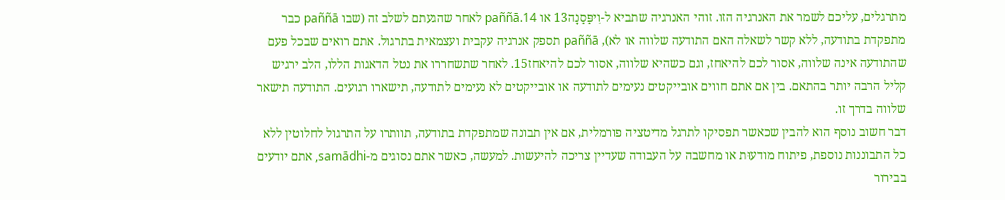מתרגלים, עליכם לשמר את האנרגיה הזו. זוהי האנרגיה שתביא ל-וִיפַּסַנָה13 או paññā.14 לאחר שהגעתם לשלב זה (שבו paññā כבר מתפקדת בתודעה, ללא קשר לשאלה האם התודעה שלווה או לא), paññā תספק אנרגיה עקבית ועצמאית בתרגול. אתם רואים שבכל פעם שהתודעה אינה שלווה, אסור לכם להיאחז, וגם כשהיא שלווה, אסור לכם להיאחז15. לאחר שתשחררו את נטל הדאגות הללו, הלב ירגיש קליל הרבה יותר בהתאם. בין אם אתם חווים אובייקטים נעימים לתודעה או אובייקטים לא נעימים לתודעה, תישארו רגועים. התודעה תישאר שלווה בדרך זו.
דבר חשוב נוסף הוא להבין שכאשר תפסיקו לתרגל מדיטציה פורמלית, אם אין תבונה שמתפקדת בתודעה, תוותרו על התרגול לחלוטין ללא כל התבוננות נוספת, פיתוח מודעוּת או מחשבה על העבודה שעדיין צריכה להיעשות. למעשה, כאשר אתם נסוגים מ-samādhi, אתם יודעים בבירור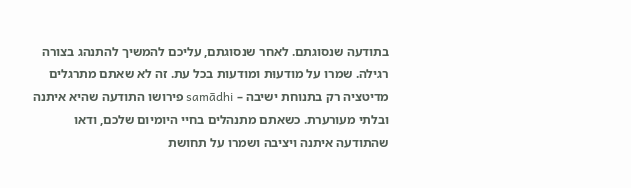בתודעה שנסוגתם. לאחר שנסוגתם, עליכם להמשיך להתנהג בצורה רגילה. שמרו על מודעוּת ומודעות בכל עת. זה לא שאתם מתרגלים מדיטציה רק בתנוחת ישיבה – samādhi פירושו התודעה שהיא איתנה ובלתי מעורערת. כשאתם מתנהלים בחיי היומיום שלכם, ודאו שהתודעה איתנה ויציבה ושמרו על תחושת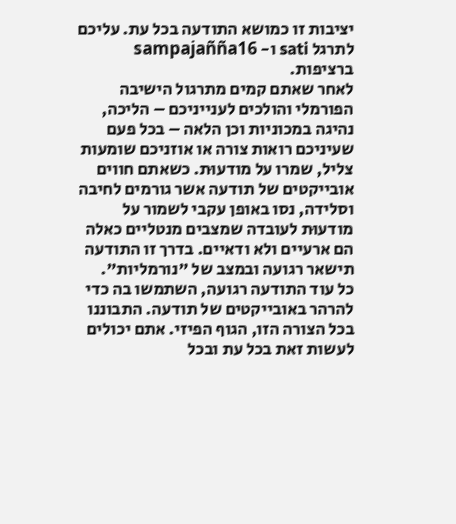יציבות זו כמושא התודעה בכל עת. עליכם לתרגל sati ו- sampajañña16 ברציפות.
לאחר שאתם קמים מתרגול הישיבה הפורמלי והולכים לענייניכם – הליכה, נהיגה במכוניות וכן הלאה – בכל פעם שעיניכם רואות צורה או אוזניכם שומעות צליל, שמרו על מודעוּת. כשאתם חווים אובייקטים של תודעה אשר גורמים לחיבה וסלידה, נסו באופן עקבי לשמור על מודעוּת לעובדה שמצבים מנטליים כאלה הם ארעיים ולא ודאיים. בדרך זו התודעה תישאר רגועה ובמצב של "נורמליות".
כל עוד התודעה רגועה, השתמשו בה כדי להרהר באובייקטים של תודעה. התבוננו בכל הצורה הזו, הגוף הפיזי. אתם יכולים לעשות זאת בכל עת ובכל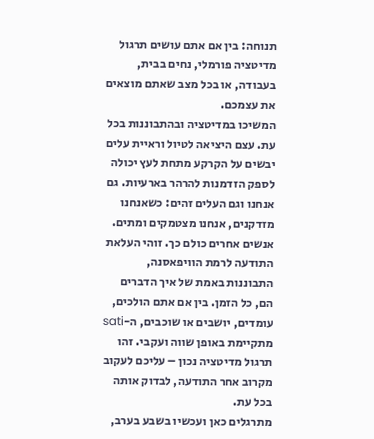תנוחה: בין אם אתם עושים תרגול מדיטציה פורמלי, נחים בבית, בעבודה, או בכל מצב שאתם מוצאים את עצמכם.
המשיכו במדיטציה ובהתבוננות בכל עת. עצם היציאה לטיול וראיית עלים יבשים על הקרקע מתחת לעץ יכולה לספק הזדמנות להרהר בארעיות. גם אנחנו וגם העלים זהים: כשאנחנו מזדקנים, אנחנו מצטמקים ומתים. אנשים אחרים כולם כך. זוהי העלאת התודעה לרמת הוויפאסנה, התבוננות באמת של איך הדברים הם, כל הזמן. בין אם אתם הולכים, עומדים, יושבים או שוכבים, ה-sati מתקיימת באופן שווה ועקבי. זהו תרגול מדיטציה נכון – עליכם לעקוב מקרוב אחר התודעה, לבדוק אותה בכל עת.
מתרגלים כאן ועכשיו בשבע בערב,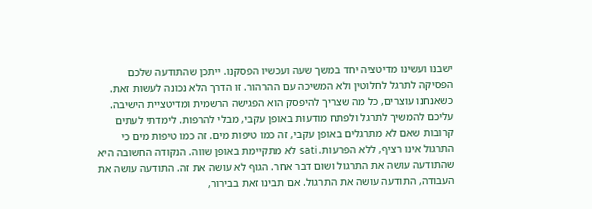ישבנו ועשינו מדיטציה יחד במשך שעה ועכשיו הפסקנו. ייתכן שהתודעה שלכם הפסיקה לתרגל לחלוטין ולא המשיכה עם ההרהור. זו הדרך הלא נכונה לעשות זאת. כשאנחנו עוצרים, כל מה שצריך להיפסק הוא הפגישה הרשמית ומדיטציית הישיבה. עליכם להמשיך לתרגל ולפתח מודעוּת באופן עקבי, מבלי להרפות. לימדתי לעתים קרובות שאם לא מתרגלים באופן עקבי, זה כמו טיפות מים. זה כמו טיפות מים כי התרגול אינו רציף, ללא הפרעות. sati לא מתקיימת באופן שווה. הנקודה החשובה היא שהתודעה עושה את התרגול ושום דבר אחר. הגוף לא עושה את זה. התודעה עושה את העבודה, התודעה עושה את התרגול. אם תבינו זאת בבירור,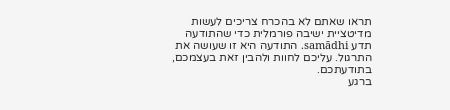תראו שאתם לא בהכרח צריכים לעשות מדיטציית ישיבה פורמלית כדי שהתודעה תדע samādhi. התודעה היא זו שעושה את התרגול. עליכם לחוות ולהבין זאת בעצמכם, בתודעתכם.
ברגע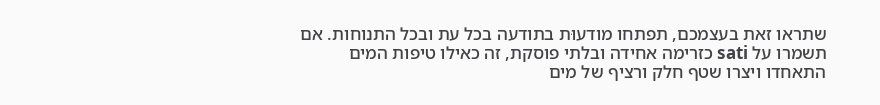שתראו זאת בעצמכם, תפתחו מודעוּת בתודעה בכל עת ובכל התנוחות. אם תשמרו על sati כזרימה אחידה ובלתי פוסקת, זה כאילו טיפות המים התאחדו ויצרו שטף חלק ורציף של מים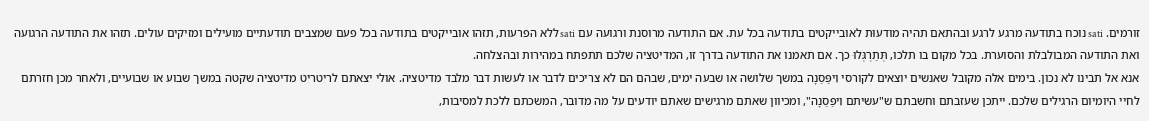זורמים. sati נוכח בתודעה מרגע לרגע ובהתאם תהיה מודעוּת לאובייקטים בתודעה בכל עת. אם התודעה מרוסנת ורגועה עם sati ללא הפרעות, תזהו אובייקטים בתודעה בכל פעם שמצבים תודעתיים מועילים ומזיקים עולים. תזהו את התודעה הרגועה ואת התודעה המבולבלת והסוערת. בכל מקום בו תלכו, תְּתַרְגְּלוּ כך. אם תאמנו את התודעה בדרך זו, המדיטציה שלכם תתפתח במהירות ובהצלחה.
אנא אל תבינו לא נכון. בימים אלה מקובל שאנשים יוצאים לקורסי וִיפַּסַנָה במשך שלושה או שבעה ימים, שבהם הם לא צריכים לדבר או לעשות דבר מלבד מדיטציה. אולי יצאתם לריטריט מדיטציה שקטה במשך שבוע או שבועיים, ולאחר מכן חזרתם לחיי היומיום הרגילים שלכם. ייתכן שעזבתם וחשבתם ש"עשיתם וִיפַּסַנָה", ומכיוון שאתם מרגישים שאתם יודעים על מה מדובר, המשכתם ללכת למסיבות,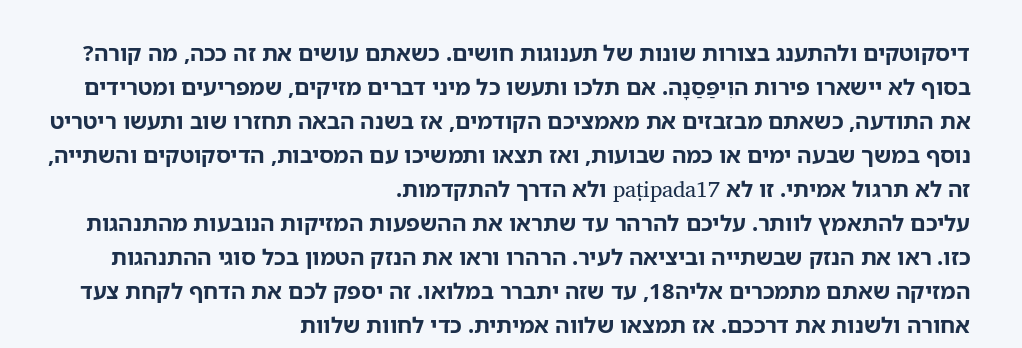דיסקוטקים ולהתענג בצורות שונות של תענוגות חושים. כשאתם עושים את זה ככה, מה קורה? בסוף לא יישארו פירות הוִיפַּסַנָה. אם תלכו ותעשו כל מיני דברים מזיקים, שמפריעים ומטרידים את התודעה, כשאתם מבזבזים את מאמציכם הקודמים, אז בשנה הבאה תחזרו שוב ותעשו ריטריט נוסף במשך שבעה ימים או כמה שבועות, ואז תצאו ותמשיכו עם המסיבות, הדיסקוטקים והשתייה, זה לא תרגול אמיתי. זו לא paṭipada17 ולא הדרך להתקדמות.
עליכם להתאמץ לוותר. עליכם להרהר עד שתראו את ההשפעות המזיקות הנובעות מהתנהגות כזו. ראו את הנזק שבשתייה וביציאה לעיר. הרהרו וראו את הנזק הטמון בכל סוגי ההתנהגות המזיקה שאתם מתמכרים אליה18, עד שזה יתברר במלואו. זה יספק לכם את הדחף לקחת צעד אחורה ולשנות את דרככם. אז תמצאו שלווה אמיתית. כדי לחוות שלוות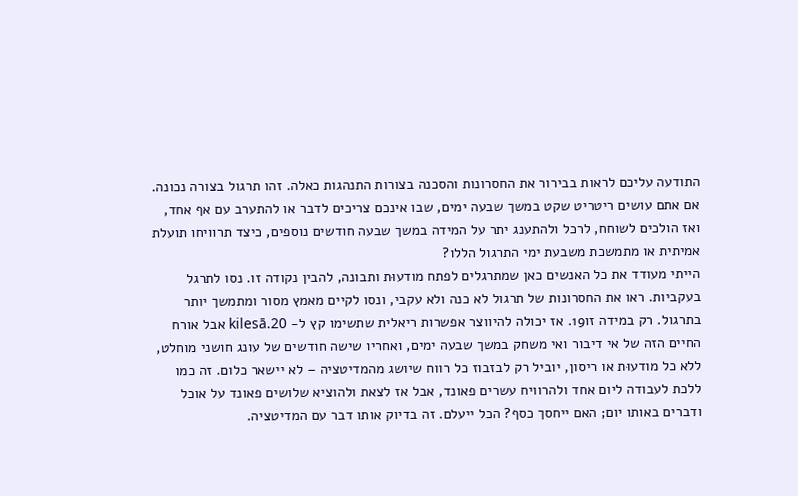התודעה עליכם לראות בבירור את החסרונות והסכנה בצורות התנהגות כאלה. זהו תרגול בצורה נכונה. אם אתם עושים ריטריט שקט במשך שבעה ימים, שבו אינכם צריכים לדבר או להתערב עם אף אחד, ואז הולכים לשוחח, לרכל ולהתענג יתר על המידה במשך שבעה חודשים נוספים, כיצד תרוויחו תועלת אמיתית או מתמשכת משבעת ימי התרגול הללו?
הייתי מעודד את כל האנשים כאן שמתרגלים לפתח מודעוּת ותבונה, להבין נקודה זו. נסו לתרגל בעקביות. ראו את החסרונות של תרגול לא כנה ולא עקבי, ונסו לקיים מאמץ מסור ומתמשך יותר בתרגול. רק במידה זו19. אז יכולה להיווצר אפשרות ריאלית שתשימו קץ ל- kilesā.20 אבל אורח החיים הזה של אי דיבור ואי משחק במשך שבעה ימים, ואחריו שישה חודשים של עונג חושני מוחלט, ללא כל מודעוּת או ריסון, יוביל רק לבזבוז כל רווח שיושג מהמדיטציה – לא יישאר כלום. זה כמו ללכת לעבודה ליום אחד ולהרוויח עשרים פאונד, אבל אז לצאת ולהוציא שלושים פאונד על אוכל ודברים באותו יום; האם ייחסך כסף? הכל ייעלם. זה בדיוק אותו דבר עם המדיטציה.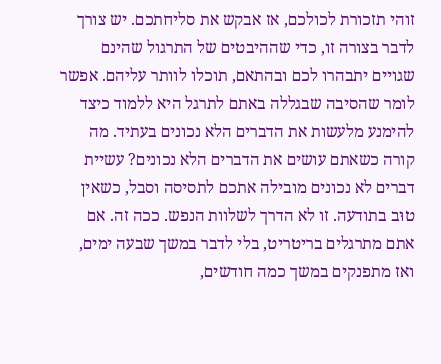זוהי תזכורת לכולכם, אז אבקש את סליחתכם. יש צורך לדבר בצורה זו, כדי שההיבטים של התרגול שהינם שגויים יתבהרו לכם ובהתאם, תוכלו לוותר עליהם. אפשר לומר שהסיבה שבגללה באתם לתרגל היא ללמוד כיצד להימנע מלעשות את הדברים הלא נכונים בעתיד. מה קורה כשאתם עושים את הדברים הלא נכונים? עשיית דברים לא נכונים מובילה אתכם לתסיסה וסבל, כשאין טוּב בתודעה. זו לא הדרך לשלוות הנפש. ככה זה. אם אתם מתרגלים בריטריט, בלי לדבר במשך שבעה ימים, ואז מתפנקים במשך כמה חודשים,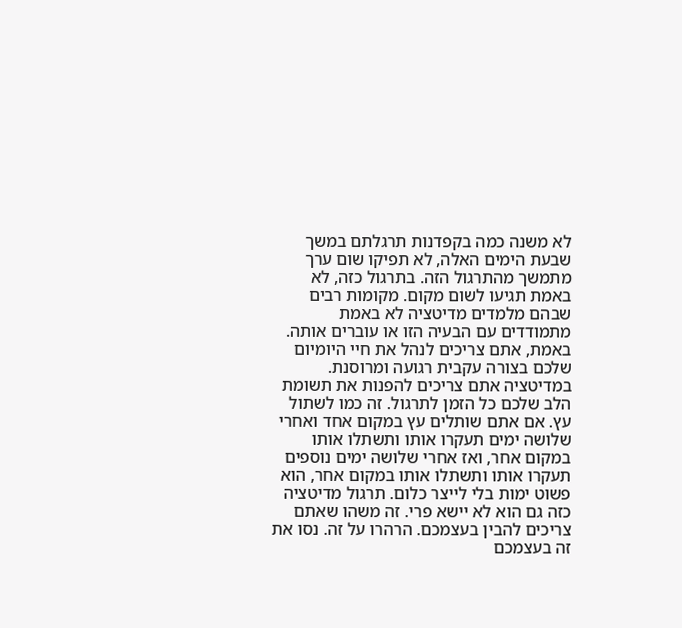לא משנה כמה בקפדנות תרגלתם במשך שבעת הימים האלה, לא תפיקו שום ערך מתמשך מהתרגול הזה. בתרגול כזה, לא באמת תגיעו לשום מקום. מקומות רבים שבהם מלמדים מדיטציה לא באמת מתמודדים עם הבעיה הזו או עוברים אותה. באמת, אתם צריכים לנהל את חיי היומיום שלכם בצורה עקבית רגועה ומרוסנת.
במדיטציה אתם צריכים להפנות את תשומת הלב שלכם כל הזמן לתרגול. זה כמו לשתול עץ. אם אתם שותלים עץ במקום אחד ואחרי שלושה ימים תעקרו אותו ותשתלו אותו במקום אחר, ואז אחרי שלושה ימים נוספים תעקרו אותו ותשתלו אותו במקום אחר, הוא פשוט ימות בלי לייצר כלום. תרגול מדיטציה כזה גם הוא לא יישא פרי. זה משהו שאתם צריכים להבין בעצמכם. הרהרו על זה. נסו את זה בעצמכם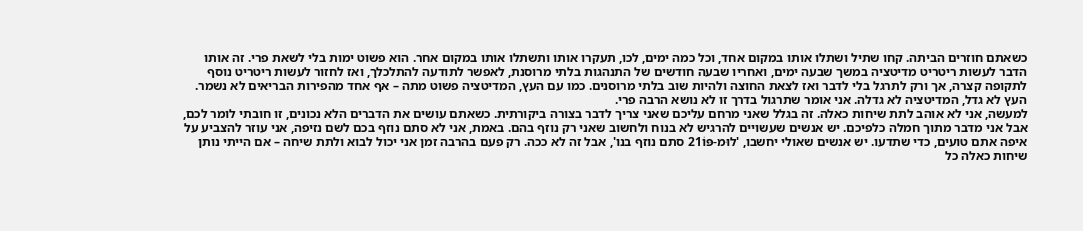כשאתם חוזרים הביתה. קחו שתיל ושתלו אותו במקום אחד, וכל כמה ימים, לכו, תעקרו אותו ותשתלו אותו במקום אחר. הוא פשוט ימות בלי לשאת פרי. זה אותו הדבר לעשות ריטריט מדיטציה במשך שבעה ימים, ואחריו שבעה חודשים של התנהגות בלתי מרוסנת, לאפשר לתודעה להתלכלך, ואז לחזור לעשות ריטריט נוסף לתקופה קצרה, אך ורק לתרגל בלי לדבר ואז לצאת החוצה ולהיות שוב בלתי מרוסנים. כמו עם העץ, המדיטציה פשוט מתה – אף אחד מהפירות הבריאים לא נשמר. העץ לא גדל, המדיטציה לא גדלה. אני אומר שתרגול בדרך זו לא נושא הרבה פרי.
למעשה, אני לא אוהב לתת שיחות כאלה. זה בגלל שאני מרחם עליכם שאני צריך לדבר בצורה ביקורתית. כשאתם עושים את הדברים הלא נכונים, זו חובתי לומר לכם, אבל אני מדבר מתוך חמלה כלפיכם. יש אנשים שעשויים להרגיש לא בנוח ולחשוב שאני רק נוזף בהם. באמת, אני לא סתם נוזף בכם לשם נזיפה, אני עוזר להצביע על איפה אתם טועים, כדי שתדעו. יש אנשים שאולי יחשבו, 'לוּמ-פּוֹ21 סתם נוזף בנו', אבל זה לא ככה. רק פעם בהרבה זמן אני יכול לבוא ולתת שיחה – אם הייתי נותן שיחות כאלה כל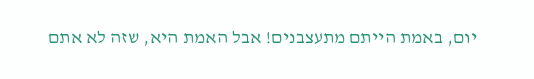יום, באמת הייתם מתעצבנים! אבל האמת היא, שזה לא אתם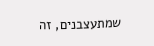שמתעצבנים, זה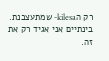רק הkilesa- שמתעצבנת. בינתיים אני אגיד רק את זה.